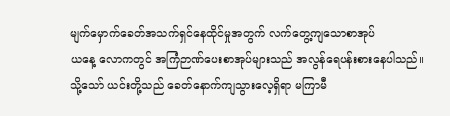မျက်မှောက်ခေတ်အသက်ရှင်နေထိုင်မှုအတွက် လက်တွေ့ကျသောစာအုပ်
ယနေ့ လောကတွင် အကြံဉာဏ်ပေးစာအုပ်များသည် အလွန်ရေပန်းစားနေပါသည်။ သို့သော် ယင်းတို့သည် ခေတ်နောက်ကျသွားလေ့ရှိရာ မကြာမီ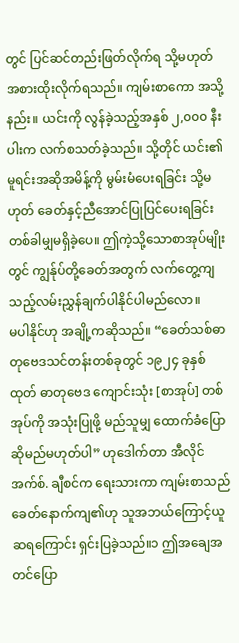တွင် ပြင်ဆင်တည်းဖြတ်လိုက်ရ သို့မဟုတ် အစားထိုးလိုက်ရသည်။ ကျမ်းစာကော အသို့နည်း။ ယင်းကို လွန်ခဲ့သည့်အနှစ် ၂,၀၀၀ နီးပါးက လက်စသတ်ခဲ့သည်။ သို့တိုင် ယင်း၏မူရင်းအဆိုအမိန့်ကို မွမ်းမံပေးရခြင်း သို့မဟုတ် ခေတ်နှင့်ညီအောင်ပြုပြင်ပေးရခြင်း တစ်ခါမျှမရှိခဲ့ပေ။ ဤကဲ့သို့သောစာအုပ်မျိုးတွင် ကျွန်ုပ်တို့ခေတ်အတွက် လက်တွေ့ကျသည့်လမ်းညွှန်ချက်ပါနိုင်ပါမည်လော။
မပါနိုင်ဟု အချို့ကဆိုသည်။ “ခေတ်သစ်ဓာတုဗေဒသင်တန်းတစ်ခုတွင် ၁၉၂၄ ခုနှစ်ထုတ် ဓာတုဗေဒ ကျောင်းသုံး [စာအုပ်] တစ်အုပ်ကို အသုံးပြုဖို့ မည်သူမျှ ထောက်ခံပြောဆိုမည်မဟုတ်ပါ” ဟုဒေါက်တာ အီလိုင် အက်စ်. ချီစင်က ရေးသားကာ ကျမ်းစာသည် ခေတ်နောက်ကျ၏ဟု သူအဘယ်ကြောင့်ယူဆရကြောင်း ရှင်းပြခဲ့သည်။၁ ဤအချေအတင်ပြော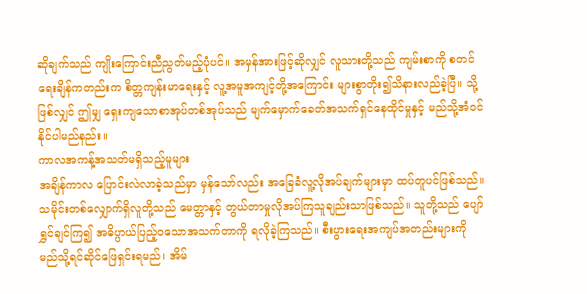ဆိုချက်သည် ကျိုးကြောင်းညီညွတ်မည့်ပုံပင်။ အမှန်အားဖြင့်ဆိုလျှင် လူသားတို့သည် ကျမ်းစာကို စတင်ရေးချိန်ကတည်းက စိတ္တကျန်းမာရေးနှင့် လူ့အမူအကျင့်တို့အကြောင်း များစွာတိုး၍သိနားလည်ခဲ့ပြီ။ သို့ဖြစ်လျှင် ဤမျှ ရှေးကျသောစာအုပ်တစ်အုပ်သည် မျက်မှောက်ခေတ်အသက်ရှင်နေထိုင်မှုနှင့် မည်သို့အံဝင်နိုင်ပါမည်နည်း။
ကာလအကန့်အသတ်မရှိသည့်မူများ
အချိန်ကာလ ပြောင်းလဲလာခဲ့သည်မှာ မှန်သော်လည်း အခြေခံလူ့လိုအပ်ချက်များမှာ ထပ်တူပင်ဖြစ်သည်။ သမိုင်းတစ်လျှောက်ရှိလူတို့သည် မေတ္တာနှင့် တွယ်တာမှုလိုအပ်ကြသူချည်းသာဖြစ်သည်။ သူတို့သည် ပျော်ရွှင်ချင်ကြ၍ အဓိပ္ပာယ်ပြည့်ဝသောအသက်တာကို ရလိုခဲ့ကြသည်။ စီးပွားရေးအကျပ်အတည်းများကို မည်သို့ရင်ဆိုင်ဖြေရှင်းရမည်၊ အိမ်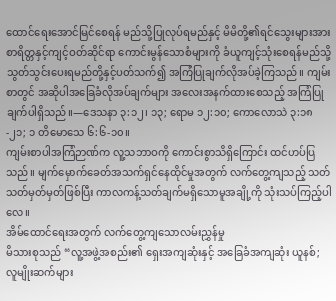ထောင်ရေးအောင်မြင်စေရန် မည်သို့ပြုလုပ်ရမည်နှင့် မိမိတို့၏ရင်သွေးများအား စာရိတ္တနှင့်ကျင့်ဝတ်ဆိုင်ရာ ကောင်းမွန်သောစံများကို ခံယူကျင့်သုံးစေရန်မည်သို့ သွတ်သွင်းပေးရမည်တို့နှင့်ပတ်သက်၍ အကြံပြုချက်လိုအပ်ခဲ့ကြသည်။ ကျမ်းစာတွင် အဆိုပါအခြေခံလိုအပ်ချက်များ အလေးအနက်ထားစေသည့် အကြံပြုချက်ပါရှိသည်။—ဒေသနာ ၃:၁၂၊ ၁၃; ရောမ ၁၂:၁၀; ကောလောသဲ ၃:၁၈-၂၁; ၁ တိမောသေ ၆:၆-၁၀။
ကျမ်းစာပါအကြံဉာဏ်က လူ့သဘာဝကို ကောင်းစွာသိရှိကြောင်း ထင်ဟပ်ပြသည်။ မျက်မှောက်ခေတ်အသက်ရှင်နေထိုင်မှုအတွက် လက်တွေ့ကျသည့် သတ်သတ်မှတ်မှတ်ဖြစ်ပြီး ကာလကန့်သတ်ချက်မရှိသောမူအချို့ကို သုံးသပ်ကြည့်ပါလေ။
အိမ်ထောင်ရေးအတွက် လက်တွေ့ကျသောလမ်းညွှန်မှု
မိသားစုသည် “လူ့အဖွဲ့အစည်း၏ ရှေးအကျဆုံးနှင့် အခြေခံအကျဆုံး ယူနစ်; လူမျိုးဆက်များ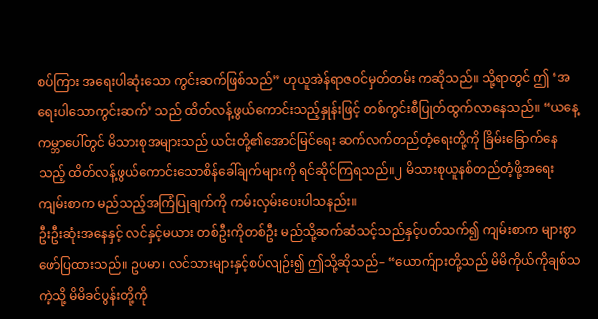စပ်ကြား အရေးပါဆုံးသော ကွင်းဆက်ဖြစ်သည်” ဟုယူအဲန်ရာဇဝင်မှတ်တမ်း ကဆိုသည်။ သို့ရာတွင် ဤ ‘အရေးပါသောကွင်းဆက်’ သည် ထိတ်လန့်ဖွယ်ကောင်းသည့်နှုန်းဖြင့် တစ်ကွင်းစီပြုတ်ထွက်လာနေသည်။ “ယနေ့ ကမ္ဘာပေါ်တွင် မိသားစုအများသည် ယင်းတို့၏အောင်မြင်ရေး ဆက်လက်တည်တံ့ရေးတို့ကို ခြိမ်းခြောက်နေသည့် ထိတ်လန့်ဖွယ်ကောင်းသောစိန်ခေါ်ချက်များကို ရင်ဆိုင်ကြရသည်။၂ မိသားစုယူနစ်တည်တံ့ဖို့အရေး ကျမ်းစာက မည်သည့်အကြံပြုချက်ကို ကမ်းလှမ်းပေးပါသနည်း။
ဦးဦးဆုံးအနေနှင့် လင်နှင့်မယား တစ်ဦးကိုတစ်ဦး မည်သို့ဆက်ဆံသင့်သည်နှင့်ပတ်သက်၍ ကျမ်းစာက များစွာဖော်ပြထားသည်။ ဥပမာ၊ လင်သားများနှင့်စပ်လျဉ်း၍ ဤသို့ဆိုသည်– “ယောက်ျားတို့သည် မိမိကိုယ်ကိုချစ်သကဲ့သို့ မိမိခင်ပွန်းတို့ကို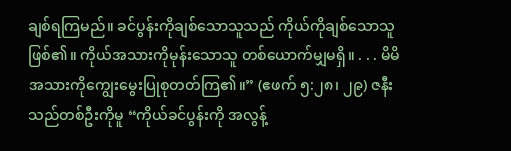ချစ်ရကြမည်။ ခင်ပွန်းကိုချစ်သောသူသည် ကိုယ်ကိုချစ်သောသူဖြစ်၏။ ကိုယ်အသားကိုမုန်းသောသူ တစ်ယောက်မျှမရှိ။ . . . မိမိအသားကိုကျွေးမွေးပြုစုတတ်ကြ၏။” (ဧဖက် ၅:၂၈၊ ၂၉) ဇနီးသည်တစ်ဦးကိုမူ “ကိုယ်ခင်ပွန်းကို အလွန့်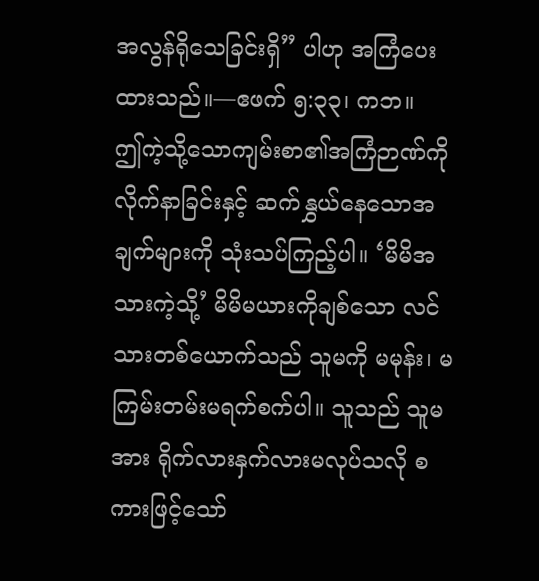အလွန်ရိုသေခြင်းရှိ” ပါဟု အကြံပေးထားသည်။—ဧဖက် ၅:၃၃၊ ကဘ။
ဤကဲ့သို့သောကျမ်းစာ၏အကြံဉာဏ်ကို လိုက်နာခြင်းနှင့် ဆက်နွှယ်နေသောအချက်များကို သုံးသပ်ကြည့်ပါ။ ‘မိမိအသားကဲ့သို့’ မိမိမယားကိုချစ်သော လင်သားတစ်ယောက်သည် သူမကို မမုန်း၊ မကြမ်းတမ်းမရက်စက်ပါ။ သူသည် သူမအား ရိုက်လားနှက်လားမလုပ်သလို စကားဖြင့်သော်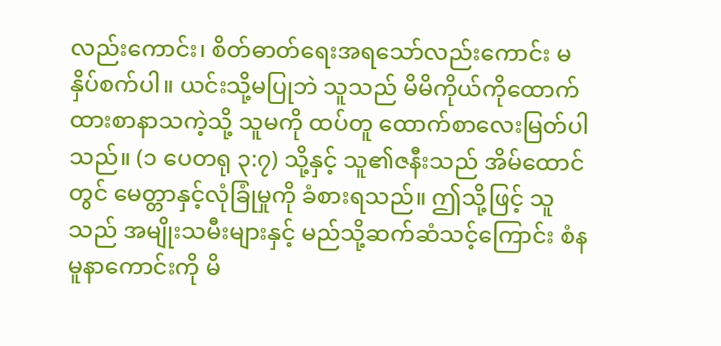လည်းကောင်း၊ စိတ်ဓာတ်ရေးအရသော်လည်းကောင်း မနှိပ်စက်ပါ။ ယင်းသို့မပြုဘဲ သူသည် မိမိကိုယ်ကိုထောက်ထားစာနာသကဲ့သို့ သူမကို ထပ်တူ ထောက်စာလေးမြတ်ပါသည်။ (၁ ပေတရု ၃:၇) သို့နှင့် သူ၏ဇနီးသည် အိမ်ထောင်တွင် မေတ္တာနှင့်လုံခြုံမှုကို ခံစားရသည်။ ဤသို့ဖြင့် သူသည် အမျိုးသမီးများနှင့် မည်သို့ဆက်ဆံသင့်ကြောင်း စံနမူနာကောင်းကို မိ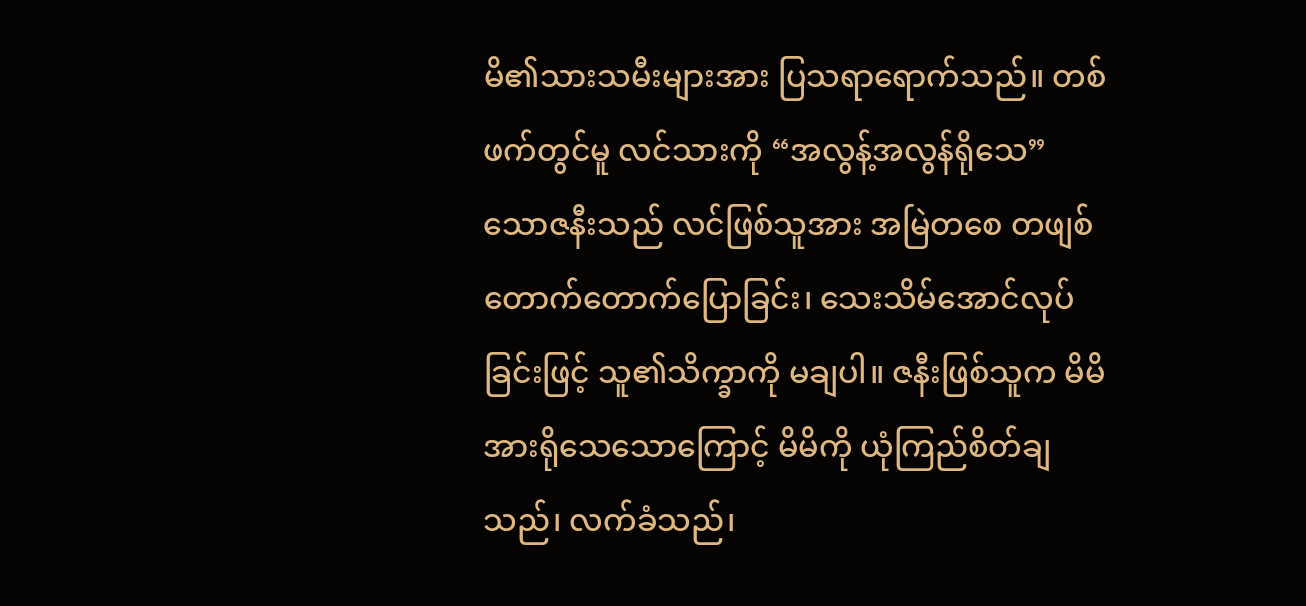မိ၏သားသမီးများအား ပြသရာရောက်သည်။ တစ်ဖက်တွင်မူ လင်သားကို “အလွန့်အလွန်ရိုသေ” သောဇနီးသည် လင်ဖြစ်သူအား အမြဲတစေ တဖျစ်တောက်တောက်ပြောခြင်း၊ သေးသိမ်အောင်လုပ်ခြင်းဖြင့် သူ၏သိက္ခာကို မချပါ။ ဇနီးဖြစ်သူက မိမိအားရိုသေသောကြောင့် မိမိကို ယုံကြည်စိတ်ချသည်၊ လက်ခံသည်၊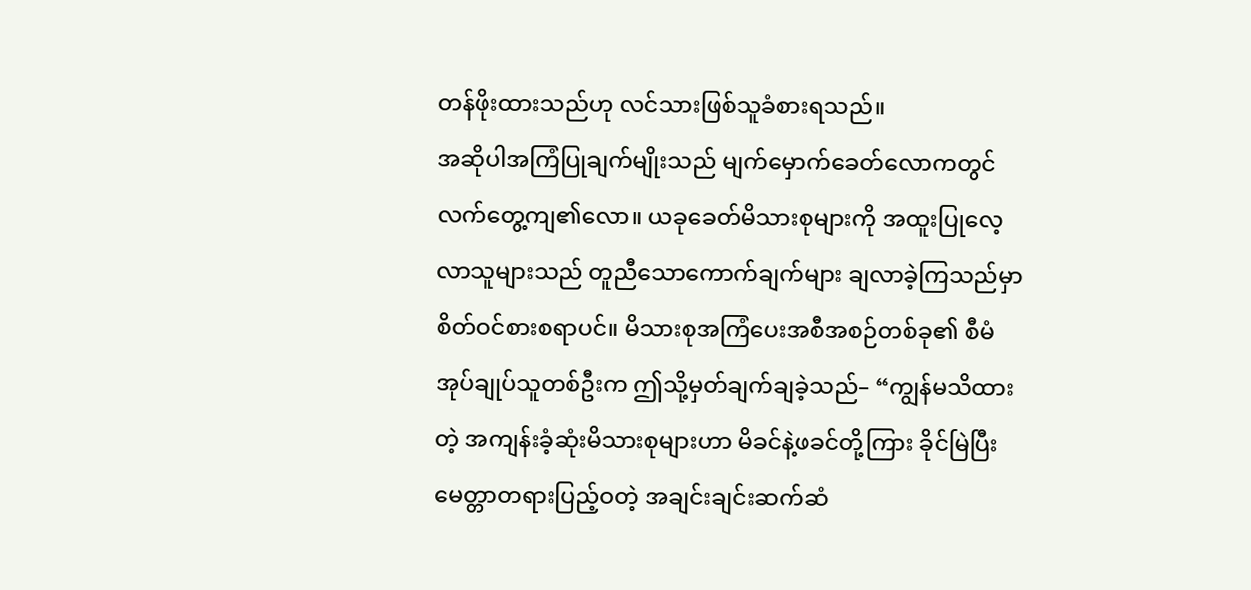တန်ဖိုးထားသည်ဟု လင်သားဖြစ်သူခံစားရသည်။
အဆိုပါအကြံပြုချက်မျိုးသည် မျက်မှောက်ခေတ်လောကတွင် လက်တွေ့ကျ၏လော။ ယခုခေတ်မိသားစုများကို အထူးပြုလေ့လာသူများသည် တူညီသောကောက်ချက်များ ချလာခဲ့ကြသည်မှာ စိတ်ဝင်စားစရာပင်။ မိသားစုအကြံပေးအစီအစဉ်တစ်ခု၏ စီမံအုပ်ချုပ်သူတစ်ဦးက ဤသို့မှတ်ချက်ချခဲ့သည်– “ကျွန်မသိထားတဲ့ အကျန်းခံ့ဆုံးမိသားစုများဟာ မိခင်နဲ့ဖခင်တို့ကြား ခိုင်မြဲပြီးမေတ္တာတရားပြည့်ဝတဲ့ အချင်းချင်းဆက်ဆံ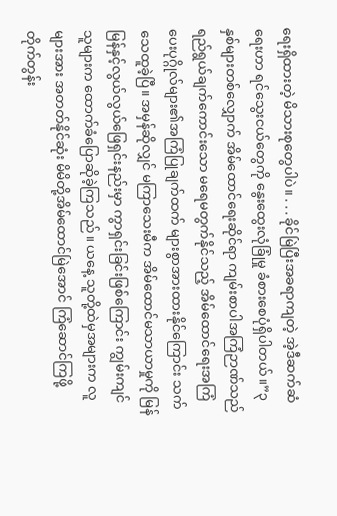ရေးရှိထားတဲ့ မိသားစုတွေပါပဲ။ . . . ခိုင်မြဲပြီးအခရာကျတဲ့ အဲ့ဒီဆက်ဆံရေးဟာ ရင်သွေးငယ်တွေကို နွေးထွေးလုံခြုံမှု ခံစားစေပုံရှိပါတယ်။”၃
နှစ်များတစ်လျှောက် အိမ်ထောင်ရေးဆိုင်ရာ ကျမ်းစာပါအကြံဉာဏ်သည် ရည်ရွယ်ချက်ကောင်းသော မရေမတွက်နိုင်သည့် အိမ်ထောင်ရေးအကြံပေးပုဂ္ဂိုလ်များ၏အကြံပြုချက်ထက် များစွာအားထားနိုင်ကြောင်း သက်သေထူခဲ့ပြီ။ အမှန်ဆိုလျှင် မကြာသေးမီက အိမ်ထောင်မသာယာမှုကို မြန်မြန်နှင့်လွယ်လွယ်ဖြေရှင်းနည်းမှာ ကွာရှင်းခြင်းဖြစ်ကြောင်း ကျွမ်းကျင်သူများက ထောက်ခံပြောဆိုခဲ့ကြသည်။ ယနေ့ သူတို့ထဲမှအများက လူများအား အတတ်နိုင်ဆုံး မိမိတို့အိမ်ထောင်မြဲအောင် ကြံဆောင်ကြဖို့ တိုက်တွန်း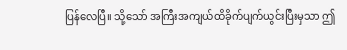ပြန်လေပြီ။ သို့သော် အကြီးအကျယ်ထိခိုက်ပျက်ယွင်းပြီးမှသာ ဤ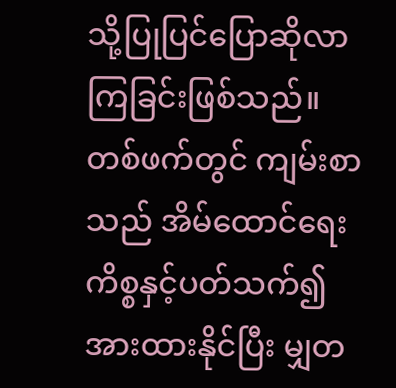သို့ပြုပြင်ပြောဆိုလာကြခြင်းဖြစ်သည်။
တစ်ဖက်တွင် ကျမ်းစာသည် အိမ်ထောင်ရေးကိစ္စနှင့်ပတ်သက်၍ အားထားနိုင်ပြီး မျှတ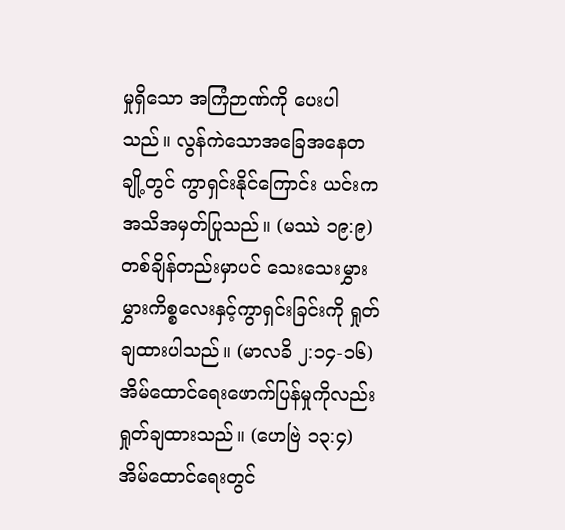မှုရှိသော အကြံဉာဏ်ကို ပေးပါသည်။ လွန်ကဲသောအခြေအနေတချို့တွင် ကွာရှင်းနိုင်ကြောင်း ယင်းက အသိအမှတ်ပြုသည်။ (မဿဲ ၁၉:၉) တစ်ချိန်တည်းမှာပင် သေးသေးမွှားမွှားကိစ္စလေးနှင့်ကွာရှင်းခြင်းကို ရှုတ်ချထားပါသည်။ (မာလခိ ၂:၁၄-၁၆) အိမ်ထောင်ရေးဖောက်ပြန်မှုကိုလည်း ရှုတ်ချထားသည်။ (ဟေဗြဲ ၁၃:၄) အိမ်ထောင်ရေးတွင်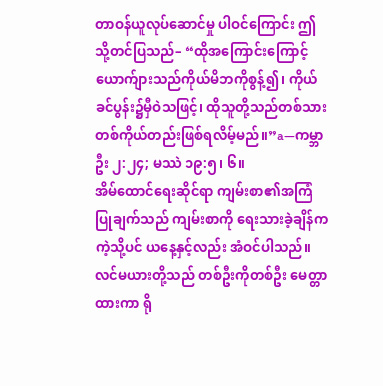တာဝန်ယူလုပ်ဆောင်မှု ပါဝင်ကြောင်း ဤသို့တင်ပြသည်– “ထိုအကြောင်းကြောင့် ယောက်ျားသည်ကိုယ်မိဘကိုစွန့်၍၊ ကိုယ်ခင်ပွန်း၌မှီဝဲသဖြင့်၊ ထိုသူတို့သည်တစ်သားတစ်ကိုယ်တည်းဖြစ်ရလိမ့်မည်။”a—ကမ္ဘာဦး ၂:၂၄; မဿဲ ၁၉:၅၊ ၆။
အိမ်ထောင်ရေးဆိုင်ရာ ကျမ်းစာ၏အကြံပြုချက်သည် ကျမ်းစာကို ရေးသားခဲ့ချိန်ကကဲ့သို့ပင် ယနေ့နှင့်လည်း အံဝင်ပါသည်။ လင်မယားတို့သည် တစ်ဦးကိုတစ်ဦး မေတ္တာထားကာ ရို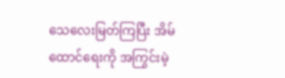သေလေးမြတ်ကြပြီး အိမ်ထောင်ရေးကို အကြွင်းမဲ့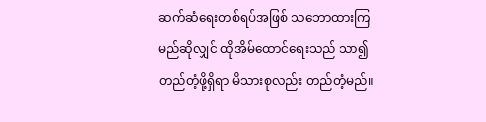ဆက်ဆံရေးတစ်ရပ်အဖြစ် သဘောထားကြမည်ဆိုလျှင် ထိုအိမ်ထောင်ရေးသည် သာ၍တည်တံ့ဖို့ရှိရာ မိသားစုလည်း တည်တံ့မည်။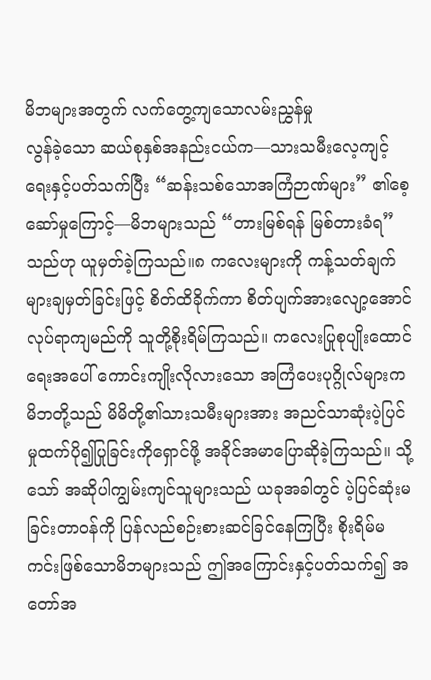မိဘများအတွက် လက်တွေ့ကျသောလမ်းညွှန်မှု
လွန်ခဲ့သော ဆယ်စုနှစ်အနည်းငယ်က—သားသမီးလေ့ကျင့်ရေးနှင့်ပတ်သက်ပြီး “ဆန်းသစ်သောအကြံဉာဏ်များ” ၏စေ့ဆော်မှုကြောင့်—မိဘများသည် “တားမြစ်ရန် မြစ်တားခံရ” သည်ဟု ယူမှတ်ခဲ့ကြသည်။၈ ကလေးများကို ကန့်သတ်ချက်များချမှတ်ခြင်းဖြင့် စိတ်ထိခိုက်ကာ စိတ်ပျက်အားလျော့အောင်လုပ်ရာကျမည်ကို သူတို့စိုးရိမ်ကြသည်။ ကလေးပြုစုပျိုးထောင်ရေးအပေါ် ကောင်းကျိုးလိုလားသော အကြံပေးပုဂ္ဂိုလ်များက မိဘတို့သည် မိမိတို့၏သားသမီးများအား အညင်သာဆုံးပဲ့ပြင်မှုထက်ပို၍ပြုခြင်းကိုရှောင်ဖို့ အခိုင်အမာပြောဆိုခဲ့ကြသည်။ သို့သော် အဆိုပါကျွမ်းကျင်သူများသည် ယခုအခါတွင် ပဲ့ပြင်ဆုံးမခြင်းတာဝန်ကို ပြန်လည်စဉ်းစားဆင်ခြင်နေကြပြီး စိုးရိမ်မကင်းဖြစ်သောမိဘများသည် ဤအကြောင်းနှင့်ပတ်သက်၍ အတော်အ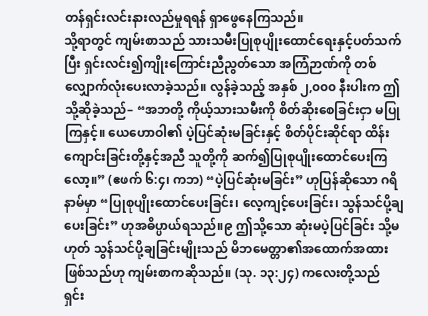တန်ရှင်းလင်းနားလည်မှုရရန် ရှာဖွေနေကြသည်။
သို့ရာတွင် ကျမ်းစာသည် သားသမီးပြုစုပျိုးထောင်ရေးနှင့်ပတ်သက်ပြီး ရှင်းလင်း၍ကျိုးကြောင်းညီညွတ်သော အကြံဉာဏ်ကို တစ်လျှောက်လုံးပေးလာခဲ့သည်။ လွန်ခဲ့သည့် အနှစ် ၂,၀၀၀ နီးပါးက ဤသို့ဆိုခဲ့သည်– “အဘတို့ ကိုယ့်သားသမီးကို စိတ်ဆိုးစေခြင်းငှာ မပြုကြနှင့်။ ယေဟောဝါ၏ ပဲ့ပြင်ဆုံးမခြင်းနှင့် စိတ်ပိုင်းဆိုင်ရာ ထိန်းကျောင်းခြင်းတို့နှင့်အညီ သူတို့ကို ဆက်၍ပြုစုပျိုးထောင်ပေးကြလော့။” (ဧဖက် ၆:၄၊ ကဘ) “ပဲ့ပြင်ဆုံးမခြင်း” ဟုပြန်ဆိုသော ဂရိနာမ်မှာ “ပြုစုပျိုးထောင်ပေးခြင်း၊ လေ့ကျင့်ပေးခြင်း၊ သွန်သင်ပို့ချပေးခြင်း” ဟုအဓိပ္ပာယ်ရသည်။၉ ဤသို့သော ဆုံးမပဲ့ပြင်ခြင်း သို့မဟုတ် သွန်သင်ပို့ချခြင်းမျိုးသည် မိဘမေတ္တာ၏အထောက်အထားဖြစ်သည်ဟု ကျမ်းစာကဆိုသည်။ (သု. ၁၃:၂၄) ကလေးတို့သည် ရှင်း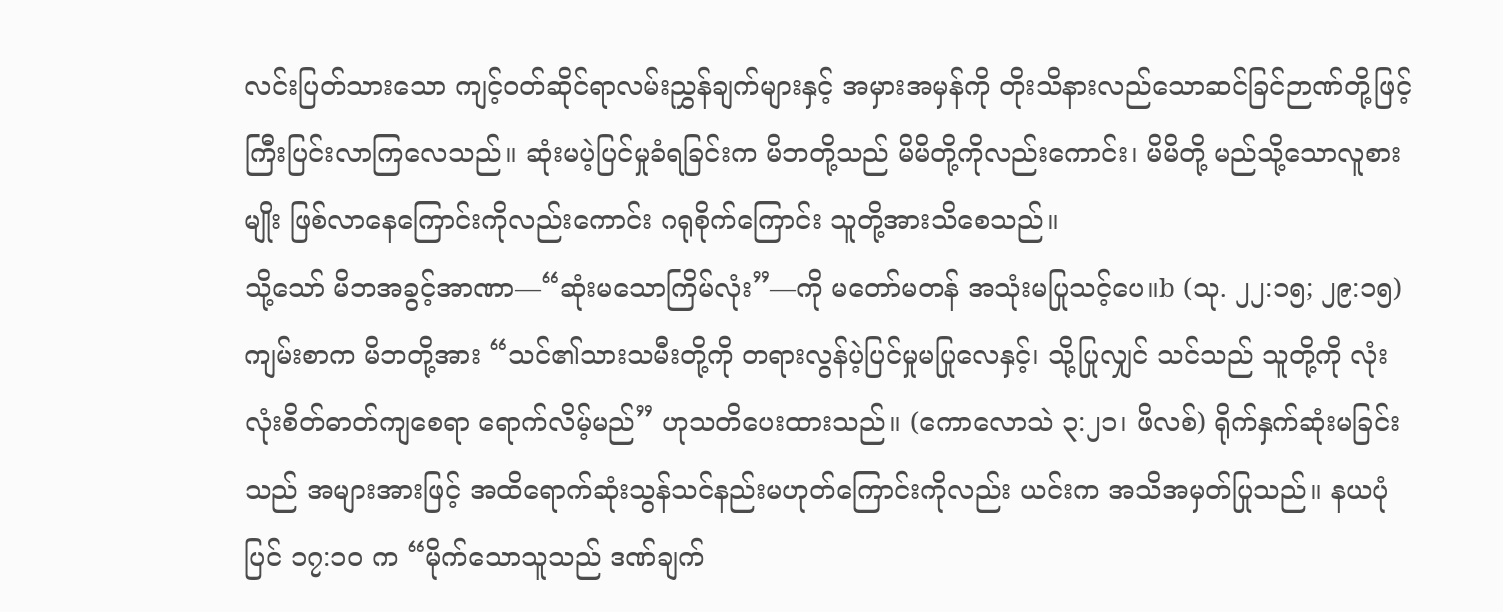လင်းပြတ်သားသော ကျင့်ဝတ်ဆိုင်ရာလမ်းညွှန်ချက်များနှင့် အမှားအမှန်ကို တိုးသိနားလည်သောဆင်ခြင်ဉာဏ်တို့ဖြင့် ကြီးပြင်းလာကြလေသည်။ ဆုံးမပဲ့ပြင်မှုခံရခြင်းက မိဘတို့သည် မိမိတို့ကိုလည်းကောင်း၊ မိမိတို့ မည်သို့သောလူစားမျိုး ဖြစ်လာနေကြောင်းကိုလည်းကောင်း ဂရုစိုက်ကြောင်း သူတို့အားသိစေသည်။
သို့သော် မိဘအခွင့်အာဏာ—“ဆုံးမသောကြိမ်လုံး”—ကို မတော်မတန် အသုံးမပြုသင့်ပေ။b (သု. ၂၂:၁၅; ၂၉:၁၅) ကျမ်းစာက မိဘတို့အား “သင်၏သားသမီးတို့ကို တရားလွန်ပဲ့ပြင်မှုမပြုလေနှင့်၊ သို့ပြုလျှင် သင်သည် သူတို့ကို လုံးလုံးစိတ်ဓာတ်ကျစေရာ ရောက်လိမ့်မည်” ဟုသတိပေးထားသည်။ (ကောလောသဲ ၃:၂၁၊ ဖိလစ်) ရိုက်နှက်ဆုံးမခြင်းသည် အများအားဖြင့် အထိရောက်ဆုံးသွန်သင်နည်းမဟုတ်ကြောင်းကိုလည်း ယင်းက အသိအမှတ်ပြုသည်။ နယပုံပြင် ၁၇:၁၀ က “မိုက်သောသူသည် ဒဏ်ချက်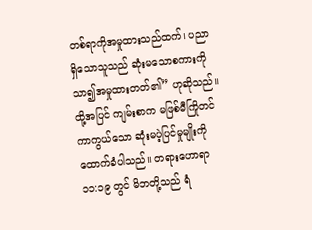တစ်ရာကိုအမှုထားသည်ထက်၊ ပညာရှိသောသူသည် ဆုံးမသောစကားကိုသာ၍အမှုထားတတ်၏” ဟုဆိုသည်။ ထို့အပြင် ကျမ်းစာက မဖြစ်မီကြိုတင်ကာကွယ်သော ဆုံးမပဲ့ပြင်မှုမျိုးကို ထောက်ခံပါသည်။ တရားဟောရာ ၁၁:၁၉ တွင် မိဘတို့သည် ရံ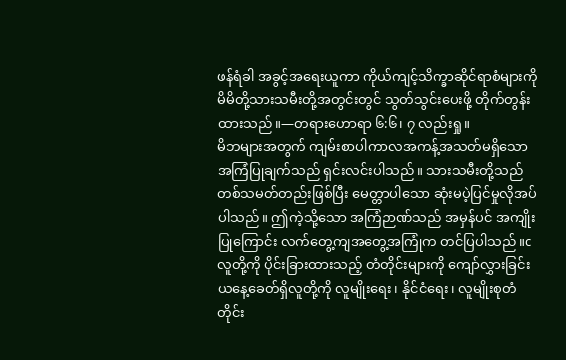ဖန်ရံခါ အခွင့်အရေးယူကာ ကိုယ်ကျင့်သိက္ခာဆိုင်ရာစံများကို မိမိတို့သားသမီးတို့အတွင်းတွင် သွတ်သွင်းပေးဖို့ တိုက်တွန်းထားသည်။—တရားဟောရာ ၆:၆၊ ၇ လည်းရှု။
မိဘများအတွက် ကျမ်းစာပါကာလအကန့်အသတ်မရှိသော အကြံပြုချက်သည် ရှင်းလင်းပါသည်။ သားသမီးတို့သည် တစ်သမတ်တည်းဖြစ်ပြီး မေတ္တာပါသော ဆုံးမပဲ့ပြင်မှုလိုအပ်ပါသည်။ ဤကဲ့သို့သော အကြံဉာဏ်သည် အမှန်ပင် အကျိုးပြုကြောင်း လက်တွေ့ကျအတွေ့အကြုံက တင်ပြပါသည်။c
လူတို့ကို ပိုင်းခြားထားသည့် တံတိုင်းများကို ကျော်လွှားခြင်း
ယနေ့ခေတ်ရှိလူတို့ကို လူမျိုးရေး၊ နိုင်ငံရေး၊ လူမျိုးစုတံတိုင်း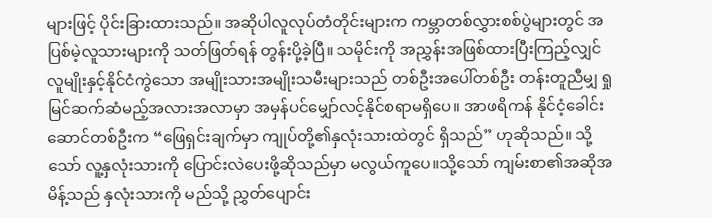များဖြင့် ပိုင်းခြားထားသည်။ အဆိုပါလူလုပ်တံတိုင်းများက ကမ္ဘာတစ်လွှားစစ်ပွဲများတွင် အပြစ်မဲ့လူသားများကို သတ်ဖြတ်ရန် တွန်းပို့ခဲ့ပြီ။ သမိုင်းကို အညွှန်းအဖြစ်ထားပြီးကြည့်လျှင် လူမျိုးနှင့်နိုင်ငံကွဲသော အမျိုးသားအမျိုးသမီးများသည် တစ်ဦးအပေါ်တစ်ဦး တန်းတူညီမျှ ရှုမြင်ဆက်ဆံမည့်အလားအလာမှာ အမှန်ပင်မျှော်လင့်နိုင်စရာမရှိပေ။ အာဖရိကန် နိုင်ငံ့ခေါင်းဆောင်တစ်ဦးက “ဖြေရှင်းချက်မှာ ကျုပ်တို့၏နှလုံးသားထဲတွင် ရှိသည်” ဟုဆိုသည်။ သို့သော် လူ့နှလုံးသားကို ပြောင်းလဲပေးဖို့ဆိုသည်မှာ မလွယ်ကူပေ။သို့သော် ကျမ်းစာ၏အဆိုအမိန့်သည် နှလုံးသားကို မည်သို့ ညွှတ်ပျောင်း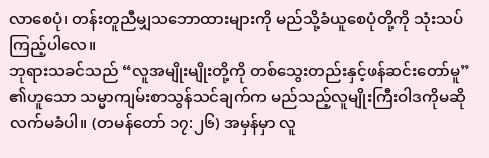လာစေပုံ၊ တန်းတူညီမျှသဘောထားများကို မည်သို့ခံယူစေပုံတို့ကို သုံးသပ်ကြည့်ပါလေ။
ဘုရားသခင်သည် “လူအမျိုးမျိုးတို့ကို တစ်သွေးတည်းနှင့်ဖန်ဆင်းတော်မူ” ၏ဟူသော သမ္မာကျမ်းစာသွန်သင်ချက်က မည်သည့်လူမျိုးကြီးဝါဒကိုမဆို လက်မခံပါ။ (တမန်တော် ၁၇:၂၆) အမှန်မှာ လူ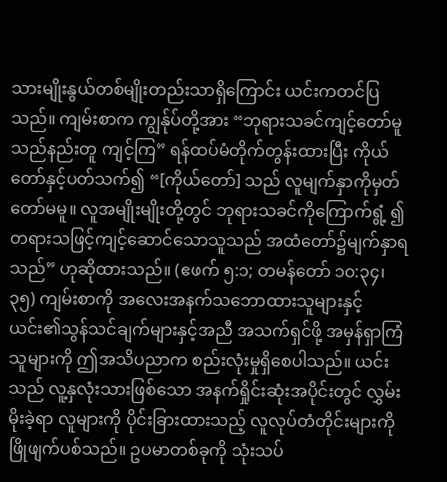သားမျိုးနွယ်တစ်မျိုးတည်းသာရှိကြောင်း ယင်းကတင်ပြသည်။ ကျမ်းစာက ကျွန်ုပ်တို့အား “ဘုရားသခင်ကျင့်တော်မူသည်နည်းတူ ကျင့်ကြ” ရန်ထပ်မံတိုက်တွန်းထားပြီး ကိုယ်တော်နှင့်ပတ်သက်၍ “[ကိုယ်တော်] သည် လူမျက်နှာကိုမှတ်တော်မမူ။ လူအမျိုးမျိုးတို့တွင် ဘုရားသခင်ကိုကြောက်ရွံ့ ၍ တရားသဖြင့်ကျင့်ဆောင်သောသူသည် အထံတော်၌မျက်နှာရသည်” ဟုဆိုထားသည်။ (ဧဖက် ၅:၁; တမန်တော် ၁၀:၃၄၊ ၃၅) ကျမ်းစာကို အလေးအနက်သဘောထားသူများနှင့် ယင်း၏သွန်သင်ချက်များနှင့်အညီ အသက်ရှင်ဖို့ အမှန်ရှာကြံသူများကို ဤအသိပညာက စည်းလုံးမှုရှိစေပါသည်။ ယင်းသည် လူ့နှလုံးသားဖြစ်သော အနက်ရှိုင်းဆုံးအပိုင်းတွင် လွှမ်းမိုးခဲ့ရာ လူများကို ပိုင်းခြားထားသည့် လူလုပ်တံတိုင်းများကို ဖြိုဖျက်ပစ်သည်။ ဥပမာတစ်ခုကို သုံးသပ်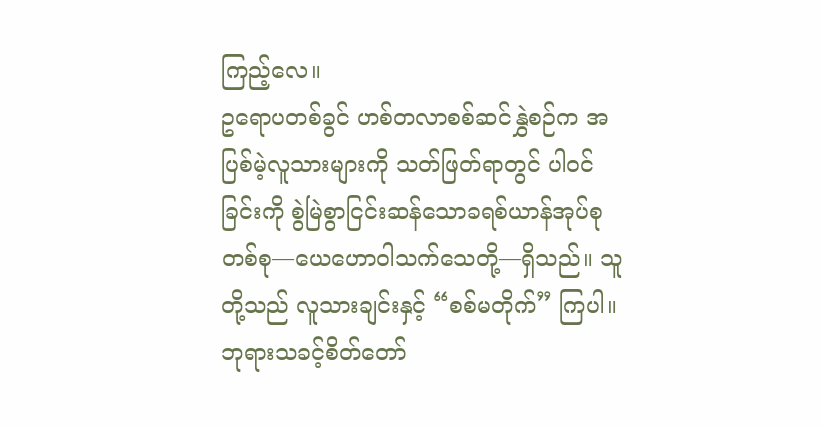ကြည့်လေ။
ဥရောပတစ်ခွင် ဟစ်တလာစစ်ဆင်နွှဲစဉ်က အပြစ်မဲ့လူသားများကို သတ်ဖြတ်ရာတွင် ပါဝင်ခြင်းကို စွဲမြဲစွာငြင်းဆန်သောခရစ်ယာန်အုပ်စုတစ်စု—ယေဟောဝါသက်သေတို့—ရှိသည်။ သူတို့သည် လူသားချင်းနှင့် “စစ်မတိုက်” ကြပါ။ ဘုရားသခင့်စိတ်တော်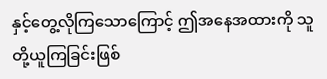နှင့်တွေ့လိုကြသောကြောင့် ဤအနေအထားကို သူတို့ယူကြခြင်းဖြစ်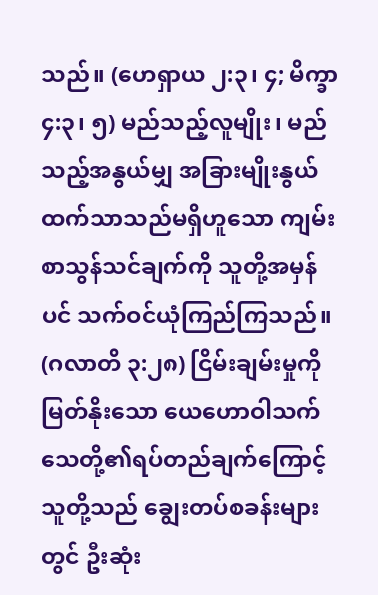သည်။ (ဟေရှာယ ၂:၃၊ ၄; မိက္ခာ ၄:၃၊ ၅) မည်သည့်လူမျိုး၊ မည်သည့်အနွယ်မျှ အခြားမျိုးနွယ်ထက်သာသည်မရှိဟူသော ကျမ်းစာသွန်သင်ချက်ကို သူတို့အမှန်ပင် သက်ဝင်ယုံကြည်ကြသည်။ (ဂလာတိ ၃:၂၈) ငြိမ်းချမ်းမှုကိုမြတ်နိုးသော ယေဟောဝါသက်သေတို့၏ရပ်တည်ချက်ကြောင့် သူတို့သည် ချွေးတပ်စခန်းများတွင် ဦးဆုံး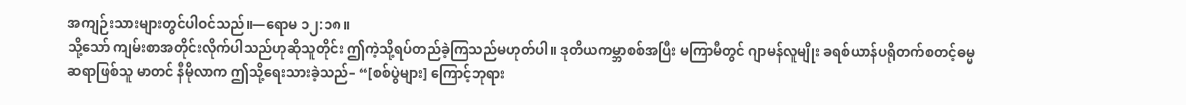အကျဉ်းသားများတွင်ပါဝင်သည်။—ရောမ ၁၂:၁၈။
သို့သော် ကျမ်းစာအတိုင်းလိုက်ပါသည်ဟုဆိုသူတိုင်း ဤကဲ့သို့ရပ်တည်ခဲ့ကြသည်မဟုတ်ပါ။ ဒုတိယကမ္ဘာစစ်အပြီး မကြာမီတွင် ဂျာမန်လူမျိုး ခရစ်ယာန်ပရိုတက်စတင့်ဓမ္မဆရာဖြစ်သူ မာတင် နီမိုလာက ဤသို့ရေးသားခဲ့သည်– “[စစ်ပွဲများ] ကြောင့်ဘုရား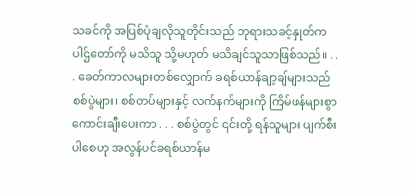သခင်ကို အပြစ်ပုံချလိုသူတိုင်းသည် ဘုရားသခင့်နှုတ်ကပါဌ်တော်ကို မသိသူ သို့မဟုတ် မသိချင်သူသာဖြစ်သည်။ . . . ခေတ်ကာလများတစ်လျှောက် ခရစ်ယာန်ချာ့ချ်များသည် စစ်ပွဲများ၊ စစ်တပ်များနှင့် လက်နက်များကို ကြိမ်ဖန်များစွာ ကောင်းချီးပေးကာ . . . စစ်ပွဲတွင် ၎င်းတို့ ရန်သူများ ပျက်စီးပါစေဟု အလွန်ပင်ခရစ်ယာန်မ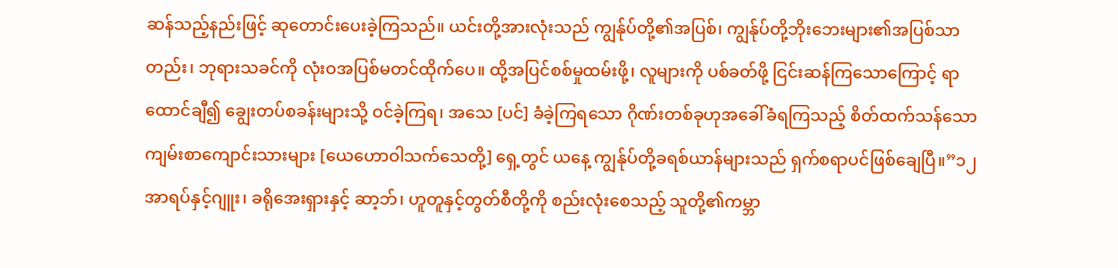ဆန်သည့်နည်းဖြင့် ဆုတောင်းပေးခဲ့ကြသည်။ ယင်းတို့အားလုံးသည် ကျွန်ုပ်တို့၏အပြစ်၊ ကျွန်ုပ်တို့ဘိုးဘေးများ၏အပြစ်သာတည်း၊ ဘုရားသခင်ကို လုံးဝအပြစ်မတင်ထိုက်ပေ။ ထို့အပြင်စစ်မှုထမ်းဖို့၊ လူများကို ပစ်ခတ်ဖို့ ငြင်းဆန်ကြသောကြောင့် ရာထောင်ချီ၍ ချွေးတပ်စခန်းများသို့ ဝင်ခဲ့ကြရ၊ အသေ [ပင်] ခံခဲ့ကြရသော ဂိုဏ်းတစ်ခုဟုအခေါ်ခံရကြသည့် စိတ်ထက်သန်သောကျမ်းစာကျောင်းသားများ [ယေဟောဝါသက်သေတို့] ရှေ့တွင် ယနေ့ ကျွန်ုပ်တို့ခရစ်ယာန်များသည် ရှက်စရာပင်ဖြစ်ချေပြီ။”၁၂
အာရပ်နှင့်ဂျူး၊ ခရိုအေးရှားနှင့် ဆာ့ဘ်၊ ဟူတူနှင့်တွတ်စီတို့ကို စည်းလုံးစေသည့် သူတို့၏ကမ္ဘာ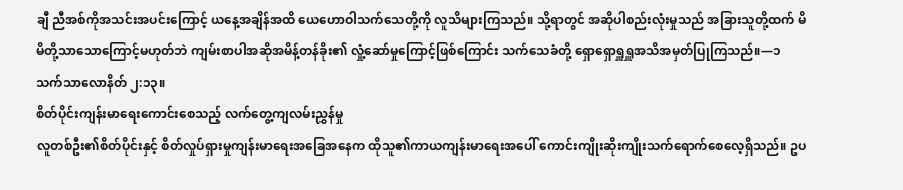ချီ ညီအစ်ကိုအသင်းအပင်းကြောင့် ယနေ့အချိန်အထိ ယေဟောဝါသက်သေတို့ကို လူသိများကြသည်။ သို့ရာတွင် အဆိုပါစည်းလုံးမှုသည် အခြားသူတို့ထက် မိမိတို့သာသောကြောင့်မဟုတ်ဘဲ ကျမ်းစာပါအဆိုအမိန့်တန်ခိုး၏ လှုံ့ဆော်မှုကြောင့်ဖြစ်ကြောင်း သက်သေခံတို့ ရှောရှောရှူရှူအသိအမှတ်ပြုကြသည်။—၁ သက်သာလောနိတ် ၂:၁၃။
စိတ်ပိုင်းကျန်းမာရေးကောင်းစေသည့် လက်တွေ့ကျလမ်းညွှန်မှု
လူတစ်ဦး၏စိတ်ပိုင်းနှင့် စိတ်လှုပ်ရှားမှုကျန်းမာရေးအခြေအနေက ထိုသူ၏ကာယကျန်းမာရေးအပေါ် ကောင်းကျိုးဆိုးကျိုးသက်ရောက်စေလေ့ရှိသည်။ ဥပ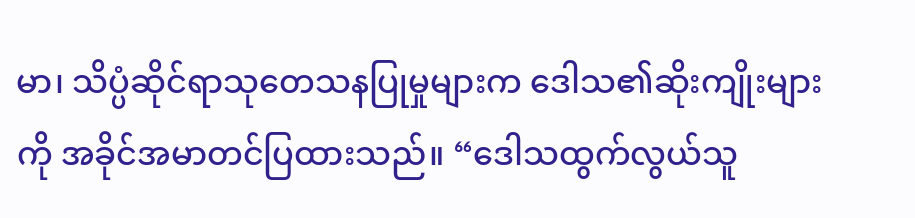မာ၊ သိပ္ပံဆိုင်ရာသုတေသနပြုမှုများက ဒေါသ၏ဆိုးကျိုးများကို အခိုင်အမာတင်ပြထားသည်။ “ဒေါသထွက်လွယ်သူ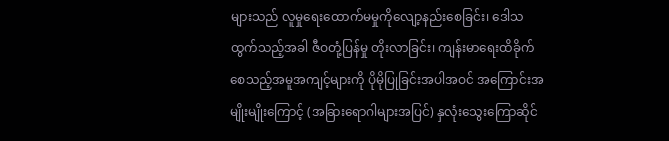များသည် လူမှုရေးထောက်မမှုကိုလျော့နည်းစေခြင်း၊ ဒေါသထွက်သည့်အခါ ဇီဝတုံ့ပြန်မှု တိုးလာခြင်း၊ ကျန်းမာရေးထိခိုက်စေသည့်အမူအကျင့်များကို ပိုမိုပြုခြင်းအပါအဝင် အကြောင်းအမျိုးမျိုးကြောင့် (အခြားရောဂါများအပြင်) နှလုံးသွေးကြောဆိုင်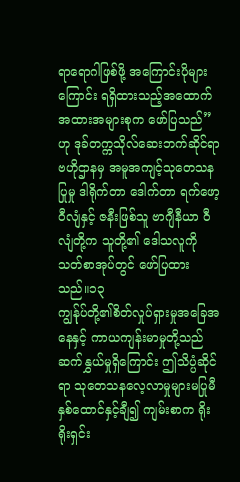ရာရောဂါဖြစ်ဖို့ အကြောင်းပိုများကြောင်း ရရှိထားသည့်အထောက်အထားအများစုက ဖော်ပြသည်” ဟု ဒုခ်တက္ကသိုလ်ဆေးဘက်ဆိုင်ရာ ဗဟိုဌာနမှ အမူအကျင့်သုတေသနပြုမှု ဒါရိုက်တာ ဒေါက်တာ ရက်ဖော့ ဝီလျံနှင့် ဇနီးဖြစ်သူ ဗာဂျီနီယာ ဝီလျံတို့က သူတို့၏ ဒေါသလူကိုသတ်စာအုပ်တွင် ဖော်ပြထားသည်။၁၃
ကျွန်ုပ်တို့၏စိတ်လှုပ်ရှားမှုအခြေအနေနှင့် ကာယကျန်းမာမှုတို့သည် ဆက်နွှယ်မှုရှိကြောင်း ဤသိပ္ပံဆိုင်ရာ သုတေသနလေ့လာမှုများမပြုမီ နှစ်ထောင်နှင့်ချီ၍ ကျမ်းစာက ရိုးရိုးရှင်း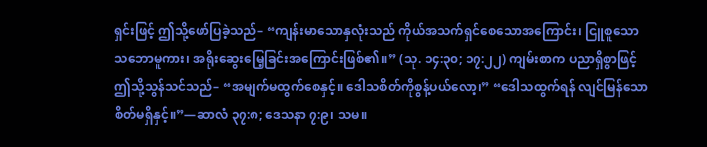ရှင်းဖြင့် ဤသို့ဖော်ပြခဲ့သည်– “ကျန်းမာသောနှလုံးသည် ကိုယ်အသက်ရှင်စေသောအကြောင်း၊ ငြူစူသောသဘောမူကား၊ အရိုးဆွေးမြေ့ခြင်းအကြောင်းဖြစ်၏။” (သု. ၁၄:၃၀; ၁၇:၂၂) ကျမ်းစာက ပညာရှိစွာဖြင့် ဤသို့သွန်သင်သည်– “အမျက်မထွက်စေနှင့်။ ဒေါသစိတ်ကိုစွန့်ပယ်လော့၊” “ဒေါသထွက်ရန် လျင်မြန်သောစိတ်မရှိနှင့်။”—ဆာလံ ၃၇:၈; ဒေသနာ ၇:၉၊ သမ။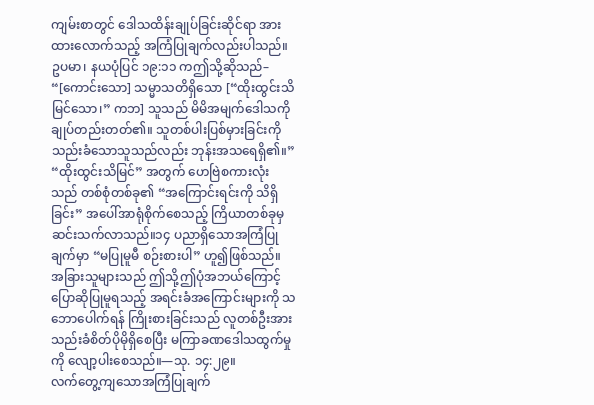ကျမ်းစာတွင် ဒေါသထိန်းချုပ်ခြင်းဆိုင်ရာ အားထားလောက်သည့် အကြံပြုချက်လည်းပါသည်။ ဥပမာ၊ နယပုံပြင် ၁၉:၁၁ ကဤသို့ဆိုသည်– “[ကောင်းသော] သမ္မာသတိရှိသော [“ထိုးထွင်းသိမြင်သော၊” ကဘ] သူသည် မိမိအမျက်ဒေါသကိုချုပ်တည်းတတ်၏။ သူတစ်ပါးပြစ်မှားခြင်းကို သည်းခံသောသူသည်လည်း ဘုန်းအသရေရှိ၏။” “ထိုးထွင်းသိမြင်” အတွက် ဟေဗြဲစကားလုံးသည် တစ်စုံတစ်ခု၏ “အကြောင်းရင်းကို သိရှိခြင်း” အပေါ်အာရုံစိုက်စေသည့် ကြိယာတစ်ခုမှ ဆင်းသက်လာသည်။၁၄ ပညာရှိသောအကြံပြုချက်မှာ “မပြုမူမီ စဉ်းစားပါ” ဟူ၍ဖြစ်သည်။ အခြားသူများသည် ဤသို့ဤပုံအဘယ်ကြောင့် ပြောဆိုပြုမူရသည့် အရင်းခံအကြောင်းများကို သဘောပေါက်ရန် ကြိုးစားခြင်းသည် လူတစ်ဦးအား သည်းခံစိတ်ပိုမိုရှိစေပြီး မကြာခဏဒေါသထွက်မှုကို လျော့ပါးစေသည်။—သု. ၁၄:၂၉။
လက်တွေ့ကျသောအကြံပြုချက်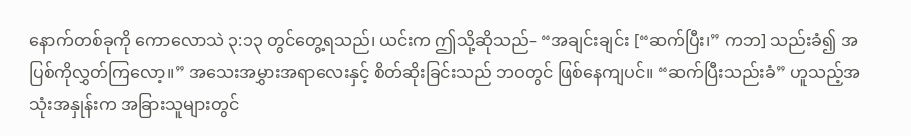နောက်တစ်ခုကို ကောလောသဲ ၃:၁၃ တွင်တွေ့ရသည်၊ ယင်းက ဤသို့ဆိုသည်– “အချင်းချင်း [“ဆက်ပြီး၊” ကဘ] သည်းခံ၍ အပြစ်ကိုလွှတ်ကြလော့။” အသေးအမွှားအရာလေးနှင့် စိတ်ဆိုးခြင်းသည် ဘဝတွင် ဖြစ်နေကျပင်။ “ဆက်ပြီးသည်းခံ” ဟူသည့်အသုံးအနှုန်းက အခြားသူများတွင်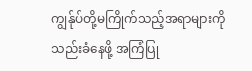ကျွန်ုပ်တို့မကြိုက်သည့်အရာများကို သည်းခံနေဖို့ အကြံပြု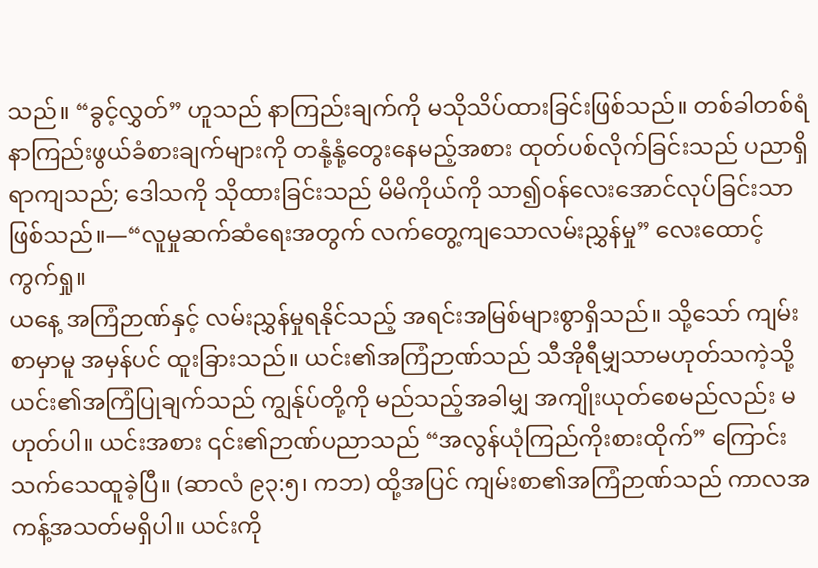သည်။ “ခွင့်လွှတ်” ဟူသည် နာကြည်းချက်ကို မသိုသိပ်ထားခြင်းဖြစ်သည်။ တစ်ခါတစ်ရံ နာကြည်းဖွယ်ခံစားချက်များကို တနုံ့နုံ့တွေးနေမည့်အစား ထုတ်ပစ်လိုက်ခြင်းသည် ပညာရှိရာကျသည်; ဒေါသကို သိုထားခြင်းသည် မိမိကိုယ်ကို သာ၍ဝန်လေးအောင်လုပ်ခြင်းသာဖြစ်သည်။—“လူမှုဆက်ဆံရေးအတွက် လက်တွေ့ကျသောလမ်းညွှန်မှု” လေးထောင့်ကွက်ရှု။
ယနေ့ အကြံဉာဏ်နှင့် လမ်းညွှန်မှုရနိုင်သည့် အရင်းအမြစ်များစွာရှိသည်။ သို့သော် ကျမ်းစာမှာမူ အမှန်ပင် ထူးခြားသည်။ ယင်း၏အကြံဉာဏ်သည် သီအိုရီမျှသာမဟုတ်သကဲ့သို့ ယင်း၏အကြံပြုချက်သည် ကျွန်ုပ်တို့ကို မည်သည့်အခါမျှ အကျိုးယုတ်စေမည်လည်း မဟုတ်ပါ။ ယင်းအစား ၎င်း၏ဉာဏ်ပညာသည် “အလွန်ယုံကြည်ကိုးစားထိုက်” ကြောင်းသက်သေထူခဲ့ပြီ။ (ဆာလံ ၉၃:၅၊ ကဘ) ထို့အပြင် ကျမ်းစာ၏အကြံဉာဏ်သည် ကာလအကန့်အသတ်မရှိပါ။ ယင်းကို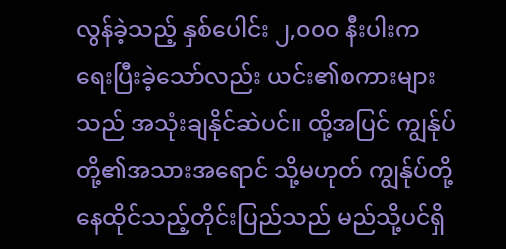လွန်ခဲ့သည့် နှစ်ပေါင်း ၂,၀၀၀ နီးပါးက ရေးပြီးခဲ့သော်လည်း ယင်း၏စကားများသည် အသုံးချနိုင်ဆဲပင်။ ထို့အပြင် ကျွန်ုပ်တို့၏အသားအရောင် သို့မဟုတ် ကျွန်ုပ်တို့နေထိုင်သည့်တိုင်းပြည်သည် မည်သို့ပင်ရှိ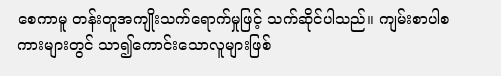စေကာမူ တန်းတူအကျိုးသက်ရောက်မှုဖြင့် သက်ဆိုင်ပါသည်။ ကျမ်းစာပါစကားများတွင် သာ၍ကောင်းသောလူများဖြစ်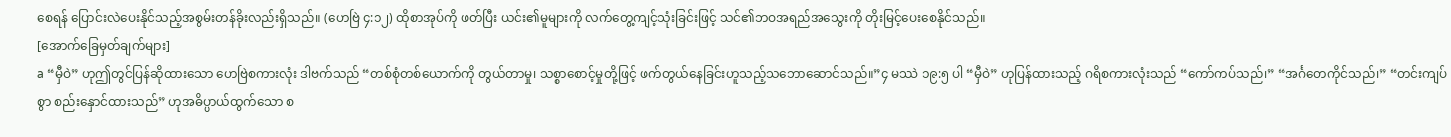စေရန် ပြောင်းလဲပေးနိုင်သည့်အစွမ်းတန်ခိုးလည်းရှိသည်။ (ဟေဗြဲ ၄:၁၂) ထိုစာအုပ်ကို ဖတ်ပြီး ယင်း၏မူများကို လက်တွေ့ကျင့်သုံးခြင်းဖြင့် သင်၏ဘဝအရည်အသွေးကို တိုးမြင့်ပေးစေနိုင်သည်။
[အောက်ခြေမှတ်ချက်များ]
a “မှီဝဲ” ဟုဤတွင်ပြန်ဆိုထားသော ဟေဗြဲစကားလုံး ဒါဗက်သည် “တစ်စုံတစ်ယောက်ကို တွယ်တာမှု၊ သစ္စာစောင့်မှုတို့ဖြင့် ဖက်တွယ်နေခြင်းဟူသည့်သဘောဆောင်သည်။”၄ မဿဲ ၁၉:၅ ပါ “မှီဝဲ” ဟုပြန်ထားသည့် ဂရိစကားလုံးသည် “ကော်ကပ်သည်၊” “အင်္ဂတေကိုင်သည်၊” “တင်းကျပ်စွာ စည်းနှောင်ထားသည်” ဟုအဓိပ္ပာယ်ထွက်သော စ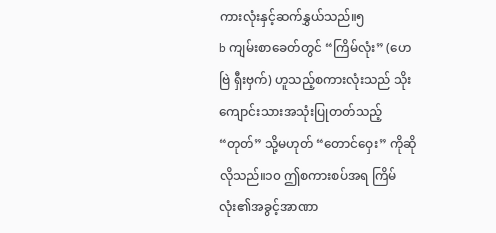ကားလုံးနှင့်ဆက်နွှယ်သည်။၅
b ကျမ်းစာခေတ်တွင် “ကြိမ်လုံး” (ဟေဗြဲ ရှီးဗှက်) ဟူသည့်စကားလုံးသည် သိုးကျောင်းသားအသုံးပြုတတ်သည့် “တုတ်” သို့မဟုတ် “တောင်ဝှေး” ကိုဆိုလိုသည်။၁၀ ဤစကားစပ်အရ ကြိမ်လုံး၏အခွင့်အာဏာ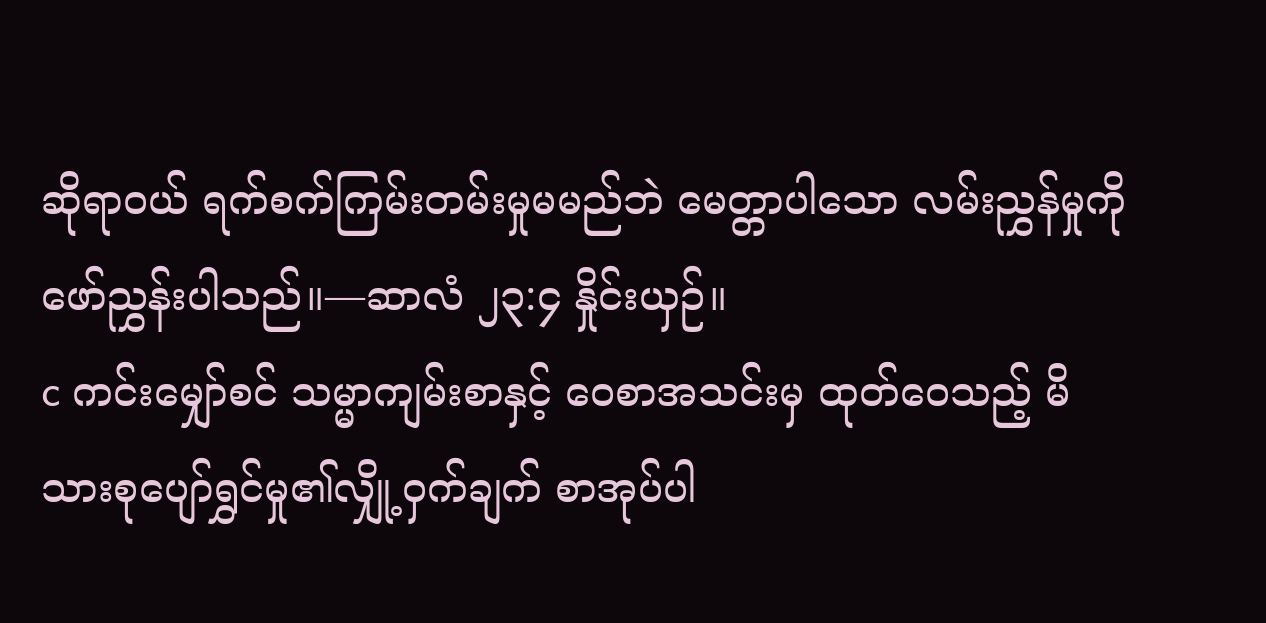ဆိုရာဝယ် ရက်စက်ကြမ်းတမ်းမှုမမည်ဘဲ မေတ္တာပါသော လမ်းညွှန်မှုကို ဖော်ညွှန်းပါသည်။—ဆာလံ ၂၃:၄ နှိုင်းယှဉ်။
c ကင်းမျှော်စင် သမ္မာကျမ်းစာနှင့် ဝေစာအသင်းမှ ထုတ်ဝေသည့် မိသားစုပျော်ရွှင်မှု၏လျှို့ဝှက်ချက် စာအုပ်ပါ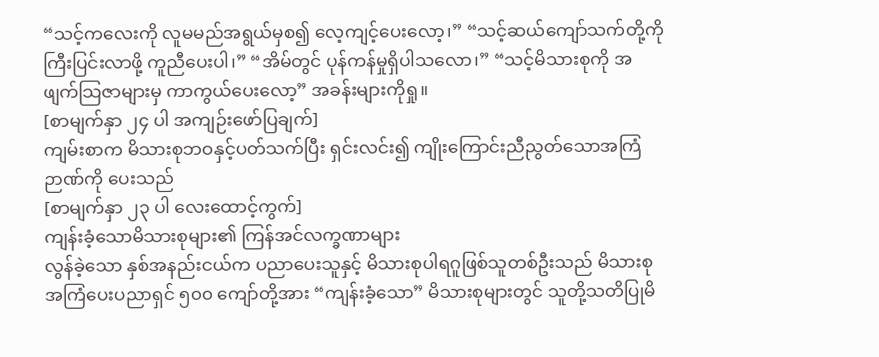“သင့်ကလေးကို လူမမည်အရွယ်မှစ၍ လေ့ကျင့်ပေးလော့၊” “သင့်ဆယ်ကျော်သက်တို့ကို ကြီးပြင်းလာဖို့ ကူညီပေးပါ၊” “အိမ်တွင် ပုန်ကန်မှုရှိပါသလော၊” “သင့်မိသားစုကို အဖျက်သြဇာများမှ ကာကွယ်ပေးလော့” အခန်းများကိုရှု။
[စာမျက်နှာ ၂၄ ပါ အကျဉ်းဖော်ပြချက်]
ကျမ်းစာက မိသားစုဘဝနှင့်ပတ်သက်ပြီး ရှင်းလင်း၍ ကျိုးကြောင်းညီညွတ်သောအကြံဉာဏ်ကို ပေးသည်
[စာမျက်နှာ ၂၃ ပါ လေးထောင့်ကွက်]
ကျန်းခံ့သောမိသားစုများ၏ ကြန်အင်လက္ခဏာများ
လွန်ခဲ့သော နှစ်အနည်းငယ်က ပညာပေးသူနှင့် မိသားစုပါရဂူဖြစ်သူတစ်ဦးသည် မိသားစုအကြံပေးပညာရှင် ၅၀၀ ကျော်တို့အား “ကျန်းခံ့သော” မိသားစုများတွင် သူတို့သတိပြုမိ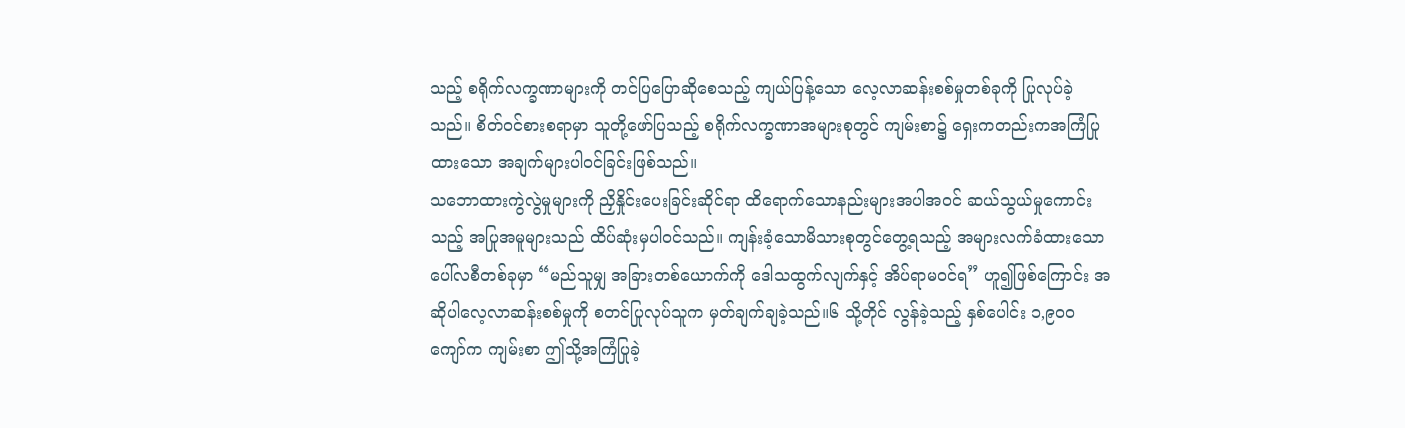သည့် စရိုက်လက္ခဏာများကို တင်ပြပြောဆိုစေသည့် ကျယ်ပြန့်သော လေ့လာဆန်းစစ်မှုတစ်ခုကို ပြုလုပ်ခဲ့သည်။ စိတ်ဝင်စားစရာမှာ သူတို့ဖော်ပြသည့် စရိုက်လက္ခဏာအများစုတွင် ကျမ်းစာ၌ ရှေးကတည်းကအကြံပြုထားသော အချက်များပါဝင်ခြင်းဖြစ်သည်။
သဘောထားကွဲလွဲမှုများကို ညှိနှိုင်းပေးခြင်းဆိုင်ရာ ထိရောက်သောနည်းများအပါအဝင် ဆယ်သွယ်မှုကောင်းသည့် အပြုအမူများသည် ထိပ်ဆုံးမှပါဝင်သည်။ ကျန်းခံ့သောမိသားစုတွင်တွေ့ရသည့် အများလက်ခံထားသော ပေါ်လစီတစ်ခုမှာ “မည်သူမျှ အခြားတစ်ယောက်ကို ဒေါသထွက်လျက်နှင့် အိပ်ရာမဝင်ရ” ဟူ၍ဖြစ်ကြောင်း အဆိုပါလေ့လာဆန်းစစ်မှုကို စတင်ပြုလုပ်သူက မှတ်ချက်ချခဲ့သည်။၆ သို့တိုင် လွန်ခဲ့သည့် နှစ်ပေါင်း ၁,၉၀၀ ကျော်က ကျမ်းစာ ဤသို့အကြံပြုခဲ့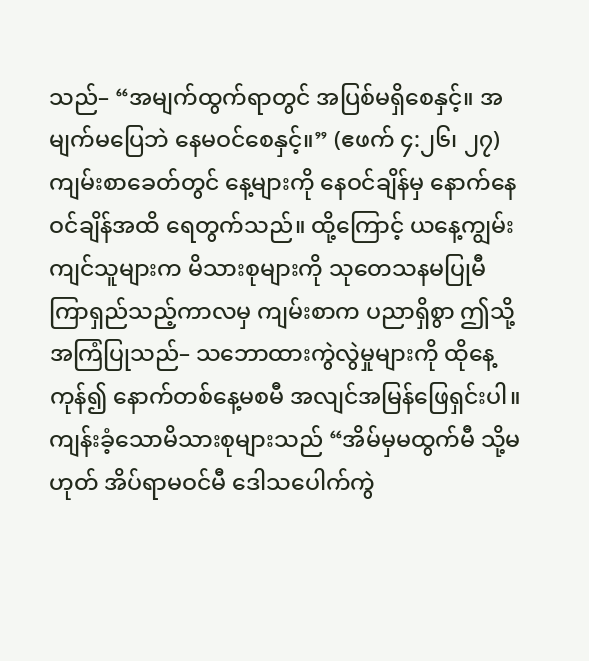သည်– “အမျက်ထွက်ရာတွင် အပြစ်မရှိစေနှင့်။ အမျက်မပြေဘဲ နေမဝင်စေနှင့်။” (ဧဖက် ၄:၂၆၊ ၂၇) ကျမ်းစာခေတ်တွင် နေ့များကို နေဝင်ချိန်မှ နောက်နေဝင်ချိန်အထိ ရေတွက်သည်။ ထို့ကြောင့် ယနေ့ကျွမ်းကျင်သူများက မိသားစုများကို သုတေသနမပြုမီ ကြာရှည်သည့်ကာလမှ ကျမ်းစာက ပညာရှိစွာ ဤသို့အကြံပြုသည်– သဘောထားကွဲလွဲမှုများကို ထိုနေ့ကုန်၍ နောက်တစ်နေ့မစမီ အလျင်အမြန်ဖြေရှင်းပါ။
ကျန်းခံ့သောမိသားစုများသည် “အိမ်မှမထွက်မီ သို့မဟုတ် အိပ်ရာမဝင်မီ ဒေါသပေါက်ကွဲ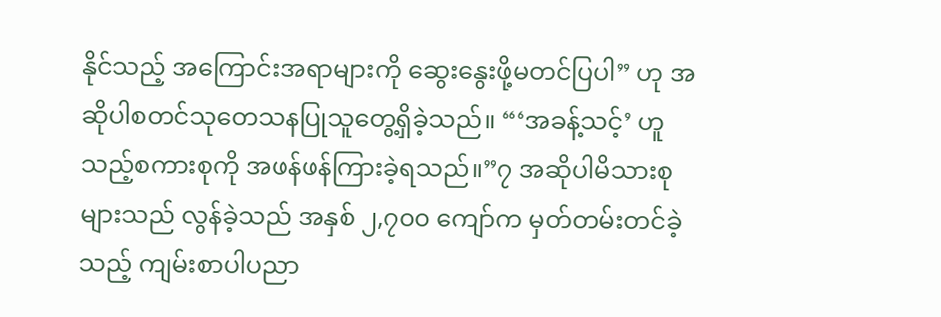နိုင်သည့် အကြောင်းအရာများကို ဆွေးနွေးဖို့မတင်ပြပါ” ဟု အဆိုပါစတင်သုတေသနပြုသူတွေ့ရှိခဲ့သည်။ “‘အခန့်သင့်’ ဟူသည့်စကားစုကို အဖန်ဖန်ကြားခဲ့ရသည်။”၇ အဆိုပါမိသားစုများသည် လွန်ခဲ့သည် အနှစ် ၂,၇၀၀ ကျော်က မှတ်တမ်းတင်ခဲ့သည့် ကျမ်းစာပါပညာ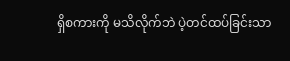ရှိစကားကို မသိလိုက်ဘဲ ပဲ့တင်ထပ်ခြင်းသာ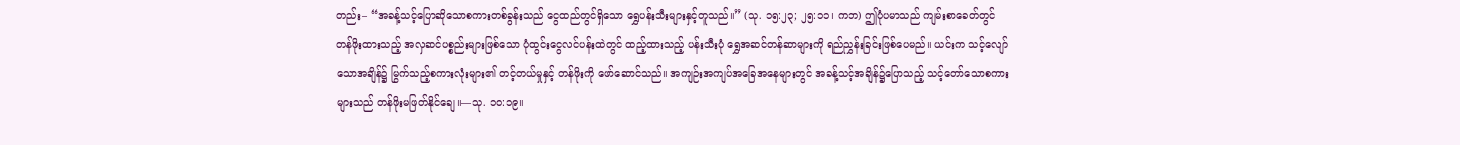တည်း– “အခန့်သင့်ပြောဆိုသောစကားတစ်ခွန်းသည် ငွေထည်တွင်ရှိသော ရွှေပန်းသီးများနှင့်တူသည်။” (သု. ၁၅:၂၃; ၂၅:၁၁၊ ကဘ) ဤပုံပမာသည် ကျမ်းစာခေတ်တွင် တန်ဖိုးထားသည့် အလှဆင်ပစ္စည်းများဖြစ်သော ပုံထွင်းငွေလင်ပန်းထဲတွင် ထည့်ထားသည့် ပန်းသီးပုံ ရွှေအဆင်တန်ဆာများကို ရည်ညွှန်းခြင်းဖြစ်ပေမည်။ ယင်းက သင့်လျော်သောအချိန်၌ မြွက်သည့်စကားလုံးများ၏ တင့်တယ်မှုနှင့် တန်ဖိုးကို ဖော်ဆောင်သည်။ အကျဉ်းအကျပ်အခြေအနေများတွင် အခန့်သင့်အချိန်၌ပြောသည့် သင့်တော်သောစကားများသည် တန်ဖိုးမဖြတ်နိုင်ချေ။—သု. ၁၀:၁၉။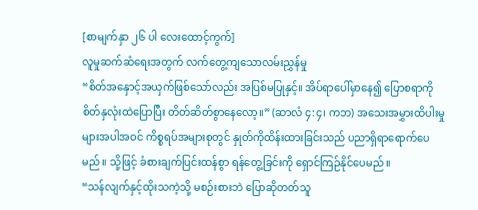[စာမျက်နှာ ၂၆ ပါ လေးထောင့်ကွက်]
လူမှုဆက်ဆံရေးအတွက် လက်တွေ့ကျသောလမ်းညွှန်မှု
“စိတ်အနှောင့်အယှက်ဖြစ်သော်လည်း အပြစ်မပြုနှင့်။ အိပ်ရာပေါ်မှာနေ၍ ပြောစရာကို စိတ်နှလုံးထဲပြောပြီး တိတ်ဆိတ်စွာနေလော့။” (ဆာလံ ၄:၄၊ ကဘ) အသေးအမွှားထိပါးမှုများအပါအဝင် ကိစ္စရပ်အများစုတွင် နှုတ်ကိုထိန်းထားခြင်းသည် ပညာရှိရာရောက်ပေမည်။ သို့ဖြင့် ခံစားချက်ပြင်းထန်စွာ ရန်တွေ့ခြင်းကို ရှောင်ကြဉ်နိုင်ပေမည်။
“သန်လျက်နှင့်ထိုးသကဲ့သို့ မစဉ်းစားဘဲ ပြောဆိုတတ်သူ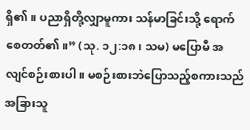ရှိ၏။ ပညာရှိတို့လျှာမူကား သန်မာခြင်းသို့ ရောက်စေတတ်၏။” (သု. ၁၂:၁၈၊ သမ) မပြောမီ အလျင်စဉ်းစားပါ။ မစဉ်းစားဘဲပြောသည့်စကားသည် အခြားသူ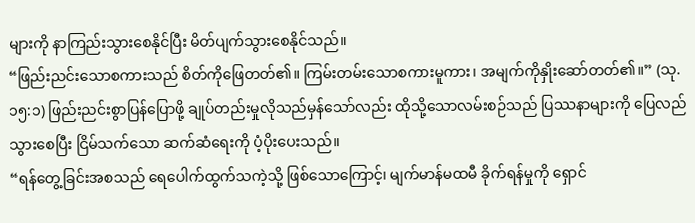များကို နာကြည်းသွားစေနိုင်ပြီး မိတ်ပျက်သွားစေနိုင်သည်။
“ဖြည်းညင်းသောစကားသည် စိတ်ကိုဖြေတတ်၏။ ကြမ်းတမ်းသောစကားမူကား၊ အမျက်ကိုနှိုးဆော်တတ်၏။” (သု. ၁၅:၁) ဖြည်းညင်းစွာပြန်ပြောဖို့ ချုပ်တည်းမှုလိုသည်မှန်သော်လည်း ထိုသို့သောလမ်းစဉ်သည် ပြဿနာများကို ပြေလည်သွားစေပြီး ငြိမ်သက်သော ဆက်ဆံရေးကို ပံ့ပိုးပေးသည်။
“ရန်တွေ့ခြင်းအစသည် ရေပေါက်ထွက်သကဲ့သို့ ဖြစ်သောကြောင့်၊ မျက်မာန်မထမီ ခိုက်ရန်မှုကို ရှောင်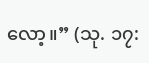လော့။” (သု. ၁၇: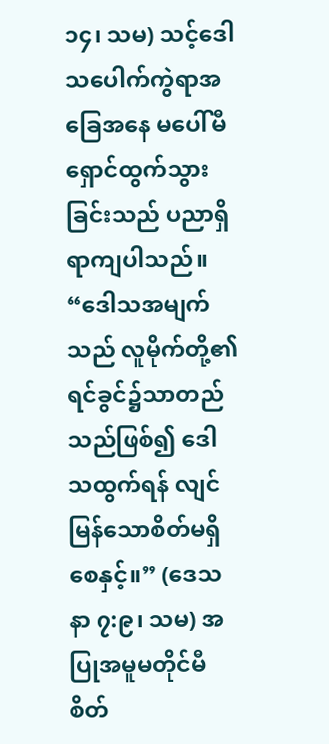၁၄၊ သမ) သင့်ဒေါသပေါက်ကွဲရာအခြေအနေ မပေါ်မီ ရှောင်ထွက်သွားခြင်းသည် ပညာရှိရာကျပါသည်။
“ဒေါသအမျက်သည် လူမိုက်တို့၏ရင်ခွင်၌သာတည်သည်ဖြစ်၍ ဒေါသထွက်ရန် လျင်မြန်သောစိတ်မရှိစေနှင့်။” (ဒေသနာ ၇:၉၊ သမ) အပြုအမူမတိုင်မီ စိတ်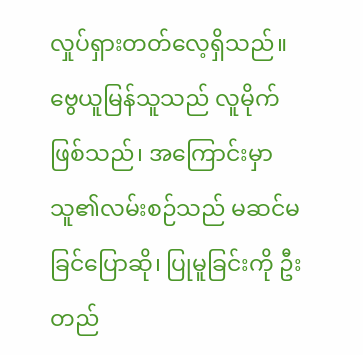လှုပ်ရှားတတ်လေ့ရှိသည်။ ဗွေယူမြန်သူသည် လူမိုက်ဖြစ်သည်၊ အကြောင်းမှာ သူ၏လမ်းစဉ်သည် မဆင်မခြင်ပြောဆို၊ ပြုမူခြင်းကို ဦးတည်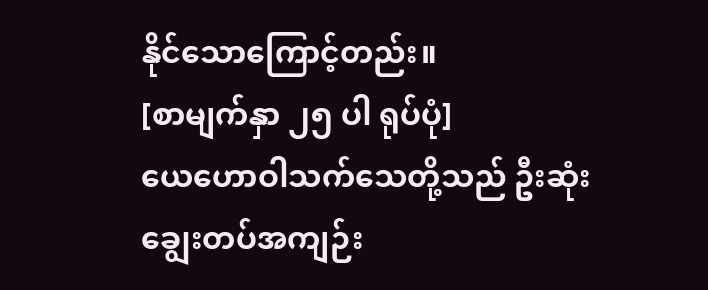နိုင်သောကြောင့်တည်း။
[စာမျက်နှာ ၂၅ ပါ ရုပ်ပုံ]
ယေဟောဝါသက်သေတို့သည် ဦးဆုံး ချွေးတပ်အကျဉ်း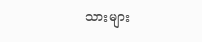သားများ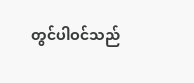တွင်ပါဝင်သည်